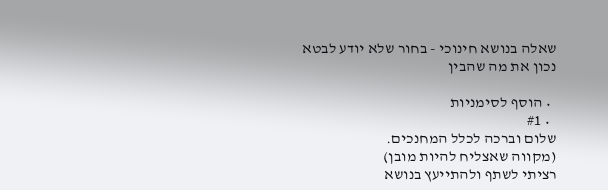שאלה בנושא חינוכי - בחור שלא יודע לבטא נכון את מה שהבין

  • הוסף לסימניות
  • #1
שלום וברכה לכלל המחנכים.
(מקווה שאצליח להיות מובן)
רציתי לשתף ולהתייעץ בנושא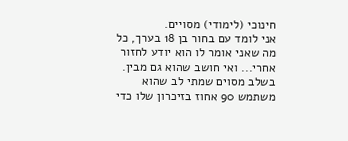חינוכי (לימודי) מסויים.
אני לומד עם בחור בן 18 בערך, כל מה שאני אומר לו הוא יודע לחזור אחרי... ואי חושב שהוא גם מבין.
בשלב מסוים שמתי לב שהוא משתמש 90 אחוז בזיכרון שלו כדי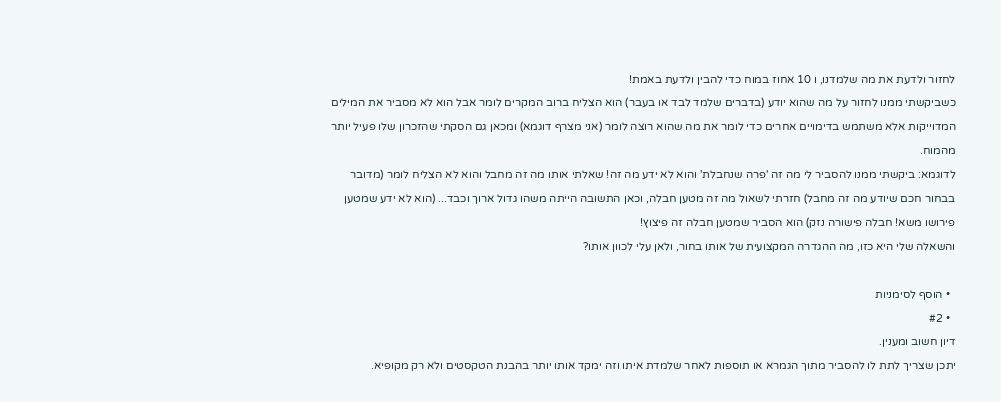לחזור ולדעת את מה שלמדנו, ו 10 אחוז במוח כדי להבין ולדעת באמת!
כשביקשתי ממנו לחזור על מה שהוא יודע (בדברים שלמד לבד או בעבר) הוא הצליח ברוב המקרים לומר אבל הוא לא מסביר את המילים המדוייקות אלא משתמש בדימויים אחרים כדי לומר את מה שהוא רוצה לומר (אני מצרף דוגמא) ומכאן גם הסקתי שהזכרון שלו פעיל יותר מהמוח.
לדוגמא: ביקשתי ממנו להסביר לי מה זה 'פרה שנחבלת' והוא לא ידע מה זה! שאלתי אותו מה זה מחבל והוא לא הצליח לומר (מדובר בבחור חכם שיודע מה זה מחבל) חזרתי לשאול מה זה מטען חבלה, וכאן התשובה הייתה משהו גדול ארוך וכבד... (הוא לא ידע שמטען פירושו משא! חבלה פישורה נזק) הוא הסביר שמטען חבלה זה פיצוץ!
והשאלה שלי היא כזו, מה ההגדרה המקצועית של אותו בחור, ולאן עלי לכוון אותו?

  • הוסף לסימניות
  • #2
דיון חשוב ומענין.
יתכן שצריך לתת לו להסביר מתוך הגמרא או תוספות לאחר שלמדת איתו וזה ימקד אותו יותר בהבנת הטקסטים ולא רק מקופיא.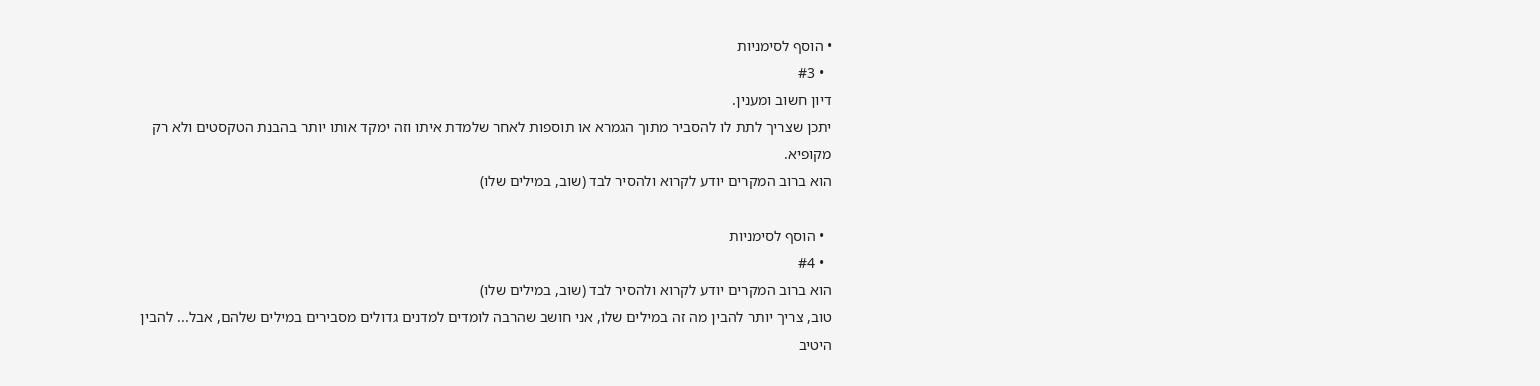• הוסף לסימניות
  • #3
דיון חשוב ומענין.
יתכן שצריך לתת לו להסביר מתוך הגמרא או תוספות לאחר שלמדת איתו וזה ימקד אותו יותר בהבנת הטקסטים ולא רק מקופיא.
הוא ברוב המקרים יודע לקרוא ולהסיר לבד (שוב, במילים שלו)

  • הוסף לסימניות
  • #4
הוא ברוב המקרים יודע לקרוא ולהסיר לבד (שוב, במילים שלו)
טוב, צריך יותר להבין מה זה במילים שלו, אני חושב שהרבה לומדים למדנים גדולים מסבירים במילים שלהם, אבל... להבין היטיב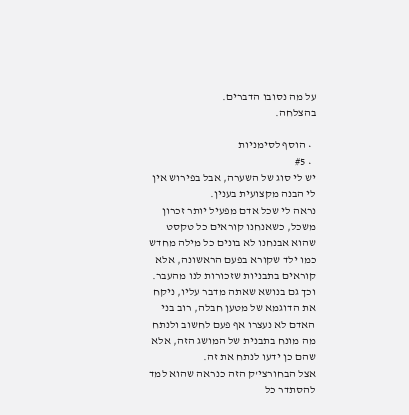על מה נסובו הדברים.
בהצלחה.

  • הוסף לסימניות
  • #5
יש לי סוג של השערה, אבל בפירוש אין לי הבנה מקצועית בענין.
נראה לי שכל אדם מפעיל יותר זכרון משכל, כשאנחנו קוראים כל טקסט שהוא אבנחנו לא בונים כל מילה מחדש כמו ילד שקורא בפעם הראשונה, אלא קוראים בתבניות שזכורות לנו מהעבר.
וכך גם בנושא שאתה מדבר עליו, ניקח את הדוגמא של מטען חבלה, רוב בני האדם לא נעצרו אף פעם לחשוב ולנתח מה מונח בתבנית של המושג הזה, אלא שהם כן ידעו לנתח את זה.
אצל הבחורצי'ק הזה כנראה שהוא למד להסתדר כל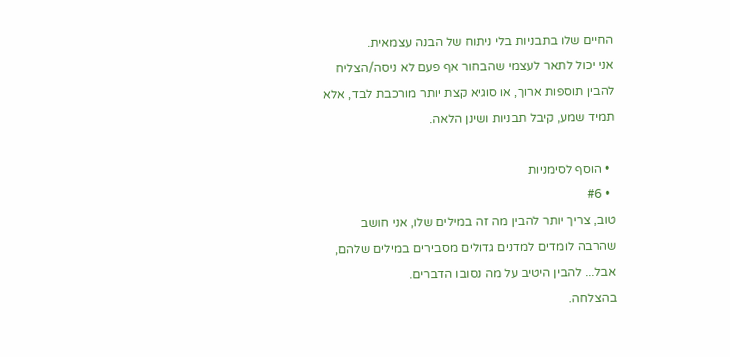החיים שלו בתבניות בלי ניתוח של הבנה עצמאית.
אני יכול לתאר לעצמי שהבחור אף פעם לא ניסה/הצליח להבין תוספות ארוך, או סוגיא קצת יותר מורכבת לבד, אלא תמיד שמע, קיבל תבניות ושינן הלאה.

  • הוסף לסימניות
  • #6
טוב, צריך יותר להבין מה זה במילים שלו, אני חושב שהרבה לומדים למדנים גדולים מסבירים במילים שלהם, אבל... להבין היטיב על מה נסובו הדברים.
בהצלחה.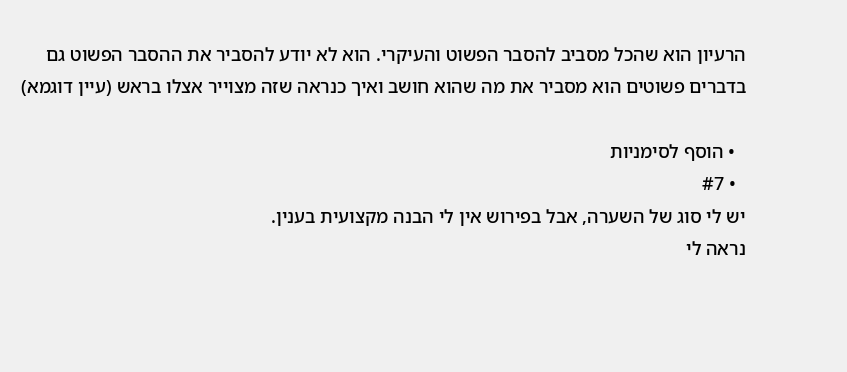הרעיון הוא שהכל מסביב להסבר הפשוט והעיקרי. הוא לא יודע להסביר את ההסבר הפשוט גם בדברים פשוטים הוא מסביר את מה שהוא חושב ואיך כנראה שזה מצוייר אצלו בראש (עיין דוגמא)

  • הוסף לסימניות
  • #7
יש לי סוג של השערה, אבל בפירוש אין לי הבנה מקצועית בענין.
נראה לי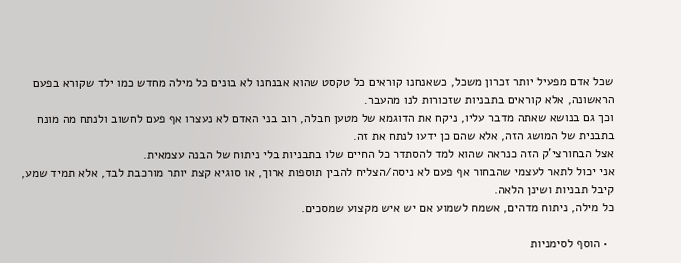שכל אדם מפעיל יותר זכרון משכל, כשאנחנו קוראים כל טקסט שהוא אבנחנו לא בונים כל מילה מחדש כמו ילד שקורא בפעם הראשונה, אלא קוראים בתבניות שזכורות לנו מהעבר.
וכך גם בנושא שאתה מדבר עליו, ניקח את הדוגמא של מטען חבלה, רוב בני האדם לא נעצרו אף פעם לחשוב ולנתח מה מונח בתבנית של המושג הזה, אלא שהם כן ידעו לנתח את זה.
אצל הבחורצי'ק הזה כנראה שהוא למד להסתדר כל החיים שלו בתבניות בלי ניתוח של הבנה עצמאית.
אני יכול לתאר לעצמי שהבחור אף פעם לא ניסה/הצליח להבין תוספות ארוך, או סוגיא קצת יותר מורכבת לבד, אלא תמיד שמע, קיבל תבניות ושינן הלאה.
כל מילה, ניתוח מדהים, אשמח לשמוע אם יש איש מקצוע שמסכים.

  • הוסף לסימניות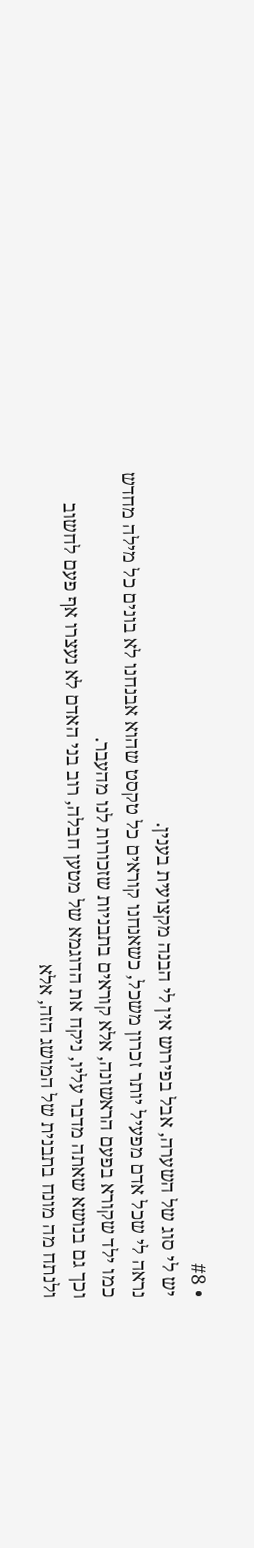• #8
יש לי סוג של השערה, אבל בפירוש אין לי הבנה מקצועית בענין.
נראה לי שכל אדם מפעיל יותר זכרון משכל, כשאנחנו קוראים כל טקסט שהוא אבנחנו לא בונים כל מילה מחדש כמו ילד שקורא בפעם הראשונה, אלא קוראים בתבניות שזכורות לנו מהעבר.
וכך גם בנושא שאתה מדבר עליו, ניקח את הדוגמא של מטען חבלה, רוב בני האדם לא נעצרו אף פעם לחשוב ולנתח מה מונח בתבנית של המושג הזה, אלא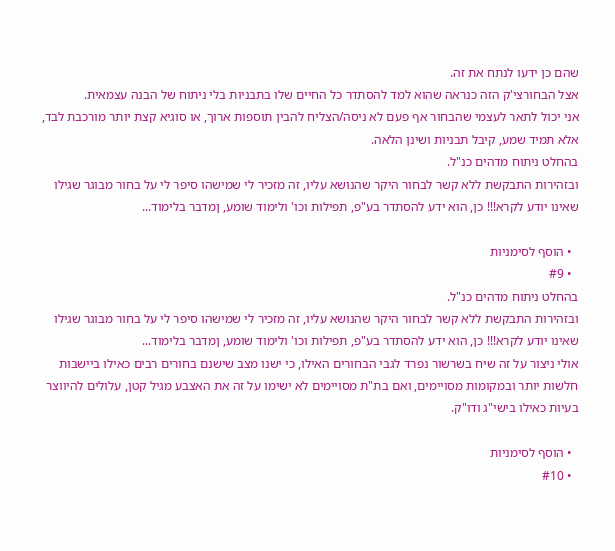שהם כן ידעו לנתח את זה.
אצל הבחורצי'ק הזה כנראה שהוא למד להסתדר כל החיים שלו בתבניות בלי ניתוח של הבנה עצמאית.
אני יכול לתאר לעצמי שהבחור אף פעם לא ניסה/הצליח להבין תוספות ארוך, או סוגיא קצת יותר מורכבת לבד, אלא תמיד שמע, קיבל תבניות ושינן הלאה.
בהחלט ניתוח מדהים כנ"ל.
ובזהירות התבקשת ללא קשר לבחור היקר שהנושא עליו, זה מזכיר לי שמישהו סיפר לי על בחור מבוגר שגילו שאינו יודע לקרא!!! כן, הוא ידע להסתדר בע"פ, תפילות וכו' ולימוד שומע, ןמדבר בלימוד...

  • הוסף לסימניות
  • #9
בהחלט ניתוח מדהים כנ"ל.
ובזהירות התבקשת ללא קשר לבחור היקר שהנושא עליו, זה מזכיר לי שמישהו סיפר לי על בחור מבוגר שגילו שאינו יודע לקרא!!! כן, הוא ידע להסתדר בע"פ, תפילות וכו' ולימוד שומע, ןמדבר בלימוד...
אולי ניצור על זה שיח בשרשור נפרד לגבי הבחורים האילו, כי ישנו מצב שישנם בחורים רבים כאילו ביישבות חלשות יותר ובמקומות מסויימים, ואם בת"ת מסויימים לא ישימו על זה את האצבע מגיל קטן, עלולים להיווצר בעיות כאילו בישי"ג ודו"ק.

  • הוסף לסימניות
  • #10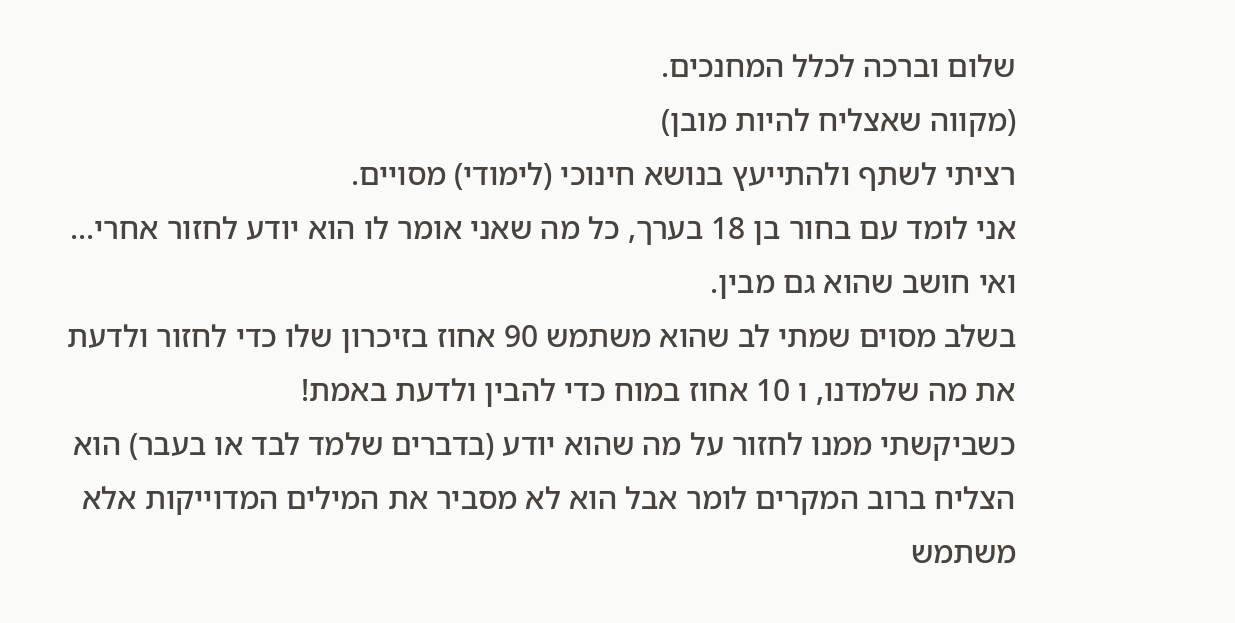שלום וברכה לכלל המחנכים.
(מקווה שאצליח להיות מובן)
רציתי לשתף ולהתייעץ בנושא חינוכי (לימודי) מסויים.
אני לומד עם בחור בן 18 בערך, כל מה שאני אומר לו הוא יודע לחזור אחרי... ואי חושב שהוא גם מבין.
בשלב מסוים שמתי לב שהוא משתמש 90 אחוז בזיכרון שלו כדי לחזור ולדעת את מה שלמדנו, ו 10 אחוז במוח כדי להבין ולדעת באמת!
כשביקשתי ממנו לחזור על מה שהוא יודע (בדברים שלמד לבד או בעבר) הוא הצליח ברוב המקרים לומר אבל הוא לא מסביר את המילים המדוייקות אלא משתמש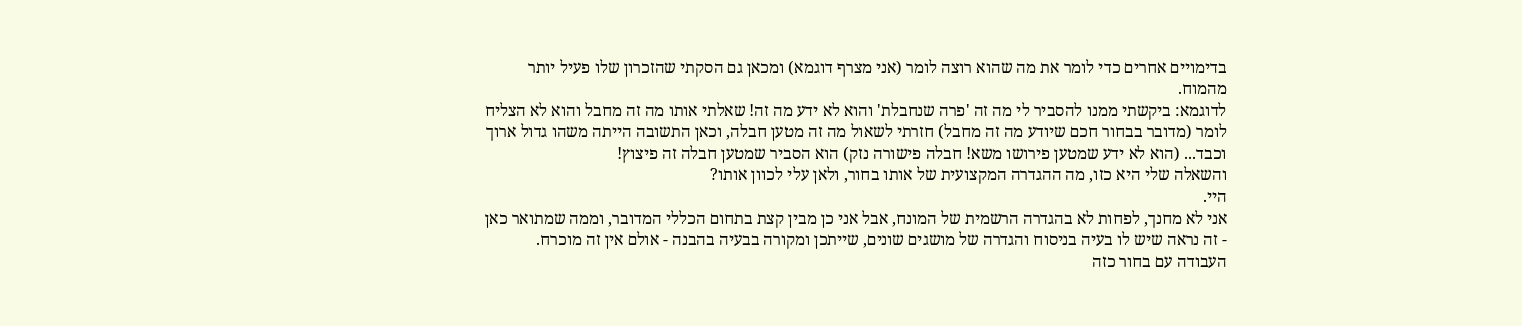בדימויים אחרים כדי לומר את מה שהוא רוצה לומר (אני מצרף דוגמא) ומכאן גם הסקתי שהזכרון שלו פעיל יותר מהמוח.
לדוגמא: ביקשתי ממנו להסביר לי מה זה 'פרה שנחבלת' והוא לא ידע מה זה! שאלתי אותו מה זה מחבל והוא לא הצליח לומר (מדובר בבחור חכם שיודע מה זה מחבל) חזרתי לשאול מה זה מטען חבלה, וכאן התשובה הייתה משהו גדול ארוך וכבד... (הוא לא ידע שמטען פירושו משא! חבלה פישורה נזק) הוא הסביר שמטען חבלה זה פיצוץ!
והשאלה שלי היא כזו, מה ההגדרה המקצועית של אותו בחור, ולאן עלי לכוון אותו?
היי.
אני לא מחנך, לפחות לא בהגדרה הרשמית של המונח, אבל אני כן מבין קצת בתחום הכללי המדובר, וממה שמתואר כאן - זה נראה שיש לו בעיה בניסוח והגדרה של מושגים שונים, שייתכן ומקורה בבעיה בהבנה - אולם אין זה מוכרח.
העבודה עם בחור כזה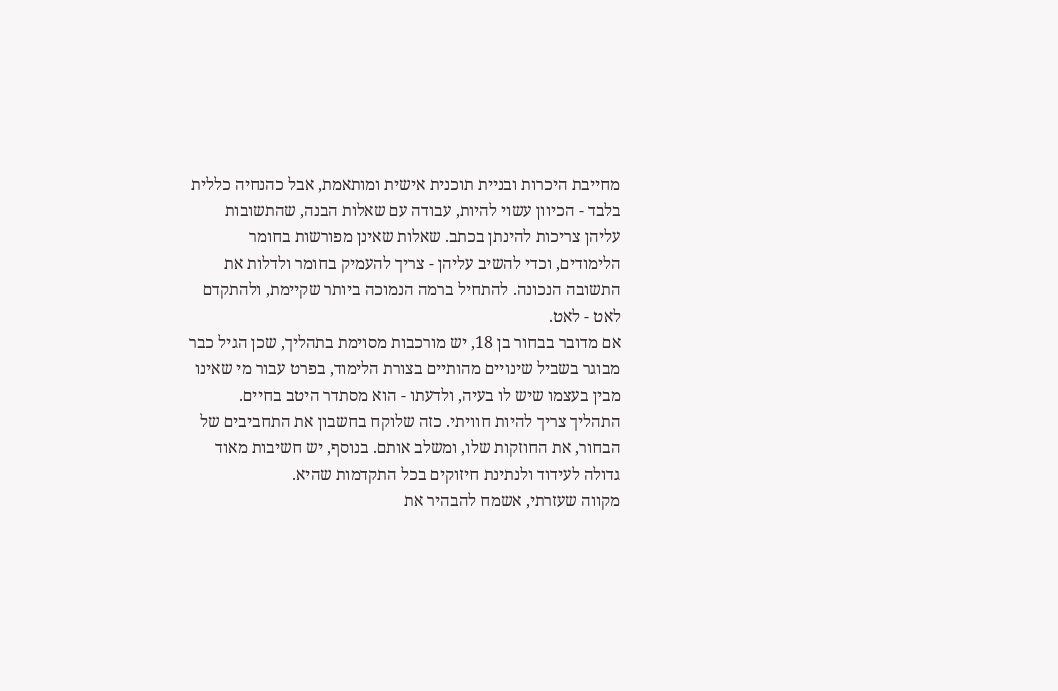מחייבת היכרות ובניית תוכנית אישית ומותאמת, אבל כהנחיה כללית בלבד - הכיוון עשוי להיות, עבודה עם שאלות הבנה, שהתשובות עליהן צריכות להינתן בכתב. שאלות שאינן מפורשות בחומר הלימודים, וכדי להשיב עליהן - צריך להעמיק בחומר ולדלות את התשובה הנכונה. להתחיל ברמה הנמוכה ביותר שקיימת, ולהתקדם לאט - לאט.
אם מדובר בבחור בן 18, יש מורכבות מסוימת בתהליך, שכן הגיל כבר מבוגר בשביל שינויים מהותיים בצורת הלימוד, בפרט עבור מי שאינו מבין בעצמו שיש לו בעיה, ולדעתו - הוא מסתדר היטב בחיים.
התהליך צריך להיות חוויתי. כזה שלוקח בחשבון את התחביבים של הבחור, את החוזקות שלו, ומשלב אותם. בנוסף, יש חשיבות מאוד גדולה לעידוד ולנתינת חיזוקים בכל התקדמות שהיא.
מקווה שעזרתי, אשמח להבהיר את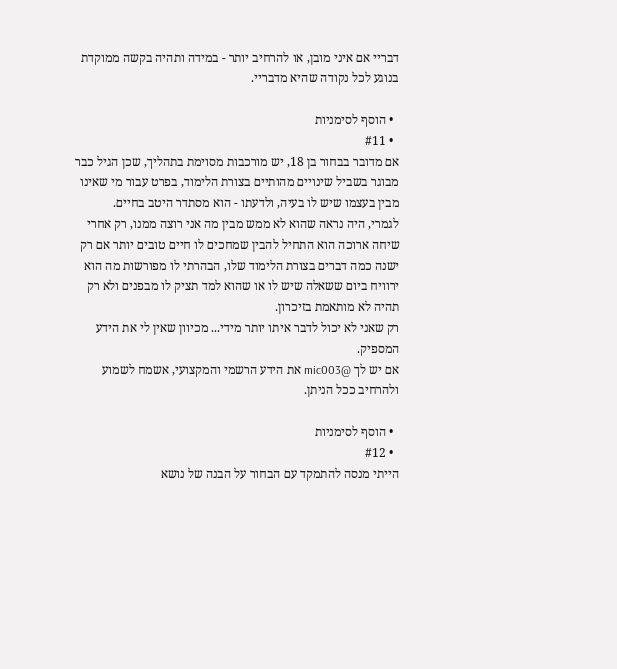דבריי אם איני מובן, או להרחיב יותר - במידה ותהיה בקשה ממוקדת בנוגע לכל נקודה שהיא מדבריי.

  • הוסף לסימניות
  • #11
אם מדובר בבחור בן 18, יש מורכבות מסוימת בתהליך, שכן הגיל כבר מבוגר בשביל שינויים מהותיים בצורת הלימוד, בפרט עבור מי שאינו מבין בעצמו שיש לו בעיה, ולדעתו - הוא מסתדר היטב בחיים.
לגמרי, היה נראה שהוא לא ממש מבין מה אני רוצה ממנו, רק אחרי שיחה ארוכה הוא התחיל להבין שמחכים לו חיים טובים יותר אם רק ישנה כמה דברים בצורת הלימוד שלו, הבהרתי לו מפורשות מה הוא ירוויח ביום ששאלה שיש לו או שהוא למד תציק לו מבפנים ולא רק תהיה לא מותאמת בזיכרון.
רק שאני לא יכול לדבר איתו יותר מידי... מכיוון שאין לי את הידע המספיק.
אם יש לך @mic003 את הידע הרשמי והמקצועי, אשמח לשמוע ולהרחיב ככל הניתן.

  • הוסף לסימניות
  • #12
הייתי מנסה להתמקד עם הבחור על הבנה של נושא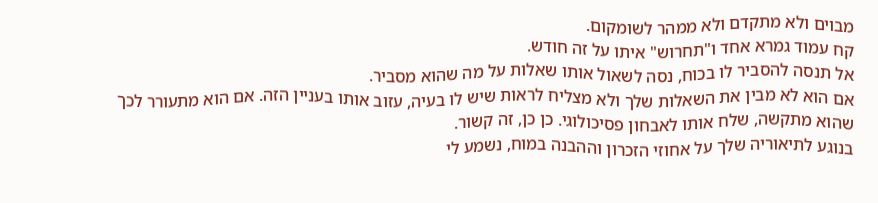מבוים ולא מתקדם ולא ממהר לשומקום.
קח עמוד גמרא אחד ו"תחרוש" איתו על זה חודש.
אל תנסה להסביר לו בכוח, נסה לשאול אותו שאלות על מה שהוא מסביר.
אם הוא לא מבין את השאלות שלך ולא מצליח לראות שיש לו בעיה, עזוב אותו בעניין הזה. אם הוא מתעורר לכך שהוא מתקשה, שלח אותו לאבחון פסיכולוגי. כן כן, זה קשור.
בנוגע לתיאוריה שלך על אחוזי הזכרון וההבנה במוח, נשמע לי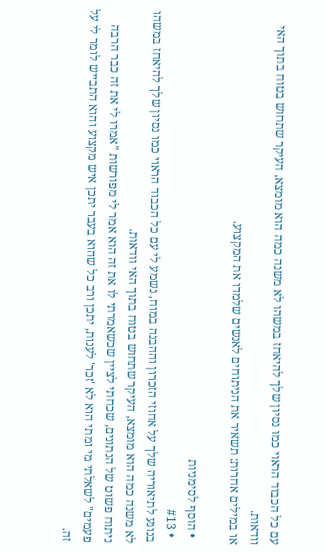עם כל הכבוד הראוי כמו נסיון שלך להיאחז במשהו לא משנה כמה הוא מומצא, העיקר שתחוש בטוח בתוך האי וודאות.
או במילים אחרות: תשאיר את הניתוחים לאנשים שלמדו את המקצוע.

  • הוסף לסימניות
  • #13
בנוגע לתיאוריה שלך על אחוזי הזכרון וההבנה במוח, נשמע לי עם כל הכבוד הראוי כמו נסיון שלך להיאחז במשהו לא משנה כמה הוא מומצא, העיקר שתחוש בטוח בתוך האי וודאות.
ניתוח פשוט של הנתונים, שכחתי לציין שכשאמרתי לו את זה הוא אמר לי מפורשות "אמרו לי את זה כבר הרבה פעמים" לשאלתי מי ומתי הוא לא 'זכר' לענות, יתכן ורב כל שהוא בעבר יתכן איש מקצוע והוא התבייש לומר לי על זה.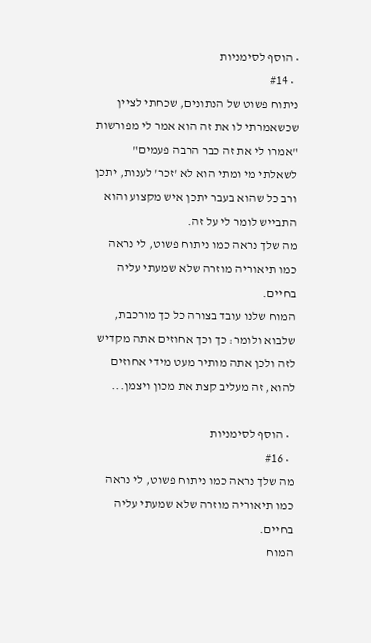• הוסף לסימניות
  • #14
ניתוח פשוט של הנתונים, שכחתי לציין שכשאמרתי לו את זה הוא אמר לי מפורשות "אמרו לי את זה כבר הרבה פעמים" לשאלתי מי ומתי הוא לא 'זכר' לענות, יתכן ורב כל שהוא בעבר יתכן איש מקצוע והוא התבייש לומר לי על זה.
מה שלך נראה כמו ניתוח פשוט, לי נראה כמו תיאוריה מוזרה שלא שמעתי עליה בחיים.
המוח שלנו עובד בצורה כל כך מורכבת, שלבוא ולומר: כך וכך אחוזים אתה מקדיש לזה ולכן אתה מותיר מעט מידי אחוזים להוא, זה מעליב קצת את מכון ויצמן...

  • הוסף לסימניות
  • #16
מה שלך נראה כמו ניתוח פשוט, לי נראה כמו תיאוריה מוזרה שלא שמעתי עליה בחיים.
המוח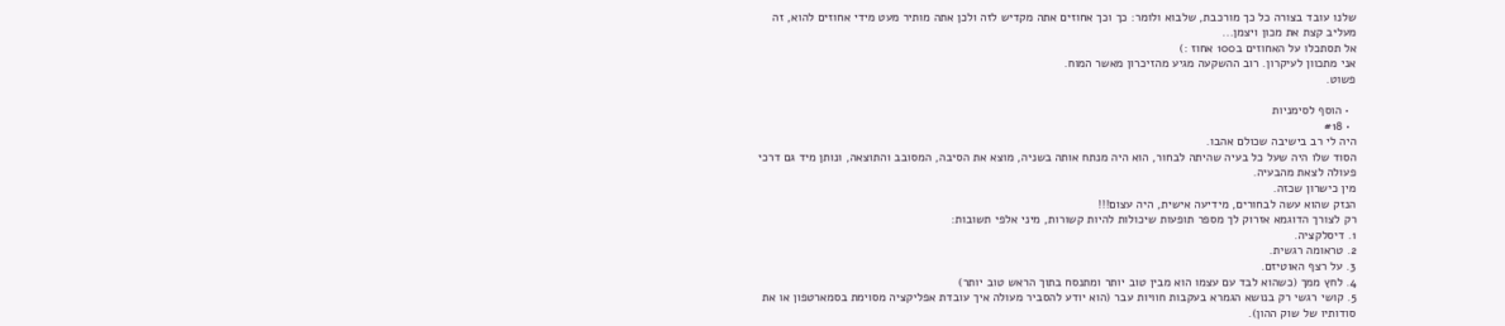שלנו עובד בצורה כל כך מורכבת, שלבוא ולומר: כך וכך אחוזים אתה מקדיש לזה ולכן אתה מותיר מעט מידי אחוזים להוא, זה מעליב קצת את מכון ויצמן...
אל תסתכלו על האחוזים ב100 אחוז :)
אני מתכוון לעיקרון. רוב ההשקעה מגיע מהזיכרון מאשר המוח.
פשוט.

  • הוסף לסימניות
  • #18
היה לי רב בישיבה שכולם אהבו.
הסוד שלו היה שעל כל בעיה שהיתה לבחור, הוא היה מנתח אותה בשניה, מוצא את הסיבה, המסובב והתוצאה, ונותן מיד גם דרכי פעולה לצאת מהבעיה.
מין כישרון שכזה.
הנזק שהוא עשה לבחורים, מידיעה אישית, היה עצום!!!
רק לצורך הדוגמא אזרוק לך מספר תופעות שיכולות להיות קשורות, מיני אלפי תשובות:
1. דיסלקציה.
2. טראומה רגשית.
3. על רצף האוטיזם.
4. לחץ ממך (כשהוא לבד עם עצמו הוא מבין טוב יותר ומתנסח בתוך הראש טוב יותר)
5. קושי רגשי רק בנושא הגמרא בעקבות חוויות עבר (הוא יודע להסביר מעולה איך עובדת אפליקציה מסוימת בסמארטפון או את סודותיו של שוק ההון).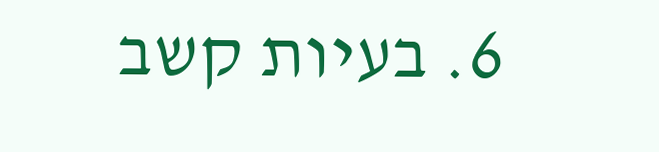6. בעיות קשב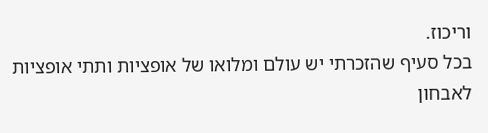וריכוז.
בכל סעיף שהזכרתי יש עולם ומלואו של אופציות ותתי אופציות לאבחון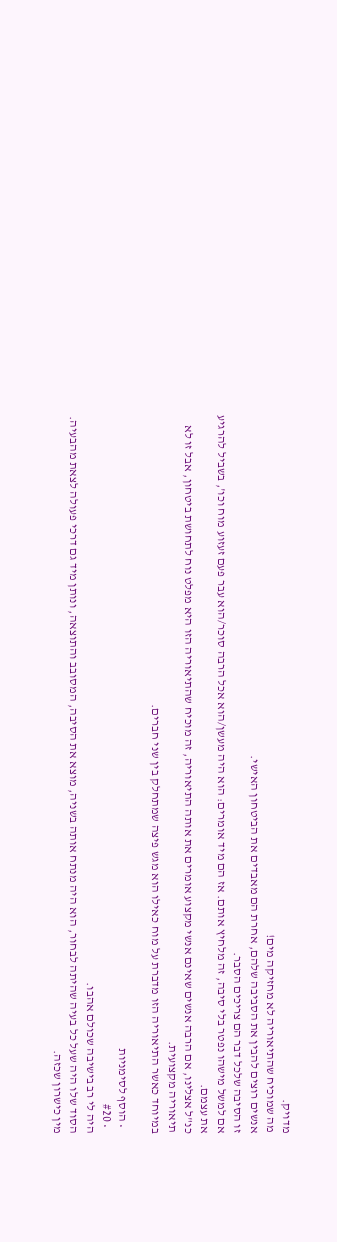מדויק.
מה שמוכיח שהתיאוריה לא מחזיקה מים!
אנשים רוצים להבין את הסביבה שלהם, אחרת הם מאבדים את הביטחון האישי.
זו הסיבה שלכל דבר הם צריכים הסבר.
אם למשל מישהו נפטר בלי סיבה, זה מלחיץ אותם. אז הם מיד אומרים: הוא היה מעשן/הוא אכל הרבה סוכר/הוא עבר פעם זעזוע מוח וכו', בשביל להרגיע את עצמם.
כנ"ל אצלינו, אם הרבה אנשים שאינם אנשי מקצוע אומרים את אותה התיאוריה, זה מוכיח שהתיאוריה הזו היא מפלט נוח לתחושת ביטחון, אבל זו לא תיאוריה מקצועית.
במיוחד כאשר התיאוריה הזו מדברת על מוח כאילו הוא מגש פיצה שמתחלק בין שני חברים.

  • הוסף לסימניות
  • #20
היה לי רב בישיבה שכולם אהבו.
הסוד שלו היה שעל כל בעיה שהיתה לבחור, הוא היה מנתח אותה בשניה, מוצא את הסיבה, המסובב והתוצאה, ונותן מיד גם דרכי פעולה לצאת מהבעיה.
מין כישרון שכזה.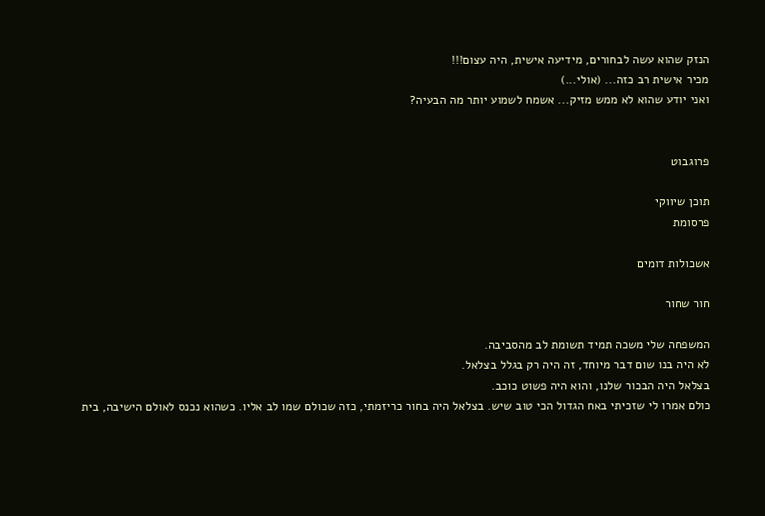הנזק שהוא עשה לבחורים, מידיעה אישית, היה עצום!!!
מכיר אישית רב כזה... (אולי...)
ואני יודע שהוא לא ממש מזיק... אשמח לשמוע יותר מה הבעיה?


פרוגבוט

תוכן שיווקי
פרסומת

אשכולות דומים

חור שחור

המשפחה שלי משכה תמיד תשומת לב מהסביבה.
לא היה בנו שום דבר מיוחד, זה היה רק בגלל בצלאל.
בצלאל היה הבכור שלנו, והוא היה פשוט כוכב.
כולם אמרו לי שזכיתי באח הגדול הכי טוב שיש. בצלאל היה בחור כריזמתי, כזה שכולם שמו לב אליו. כשהוא נכנס לאולם הישיבה, בית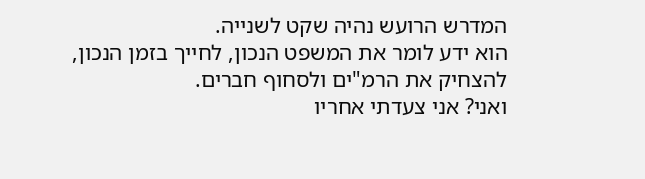המדרש הרועש נהיה שקט לשנייה.
הוא ידע לומר את המשפט הנכון, לחייך בזמן הנכון, להצחיק את הרמ"ים ולסחוף חברים.
ואני? אני צעדתי אחריו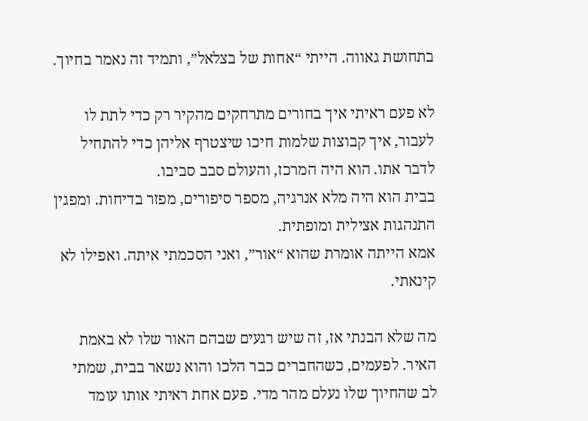בתחושת גאווה. הייתי “אחות של בצלאל”, ותמיד זה נאמר בחיוך.

לא פעם ראיתי איך בחורים מתרחקים מהקיר רק כדי לתת לו לעבור, איך קבוצות שלמות חיכו שיצטרף אליהן כדי להתחיל לדבר אתו. הוא היה המרכז, והעולם סבב סביבו.
בבית הוא היה מלא אנרגיה, מספר סיפורים, מפזר בדיחות. ומפגין התנהגות אצילית ומופתית.
אמא הייתה אומרת שהוא “אור”, ואני הסכמתי איתה. ואפילו לא קינאתי.

מה שלא הבנתי אז, זה שיש רגעים שבהם האור שלו לא באמת האיר. לפעמים, כשהחברים כבר הלכו והוא נשאר בבית, שמתי לב שהחיוך שלו נעלם מהר מדי. פעם אחת ראיתי אותו עומד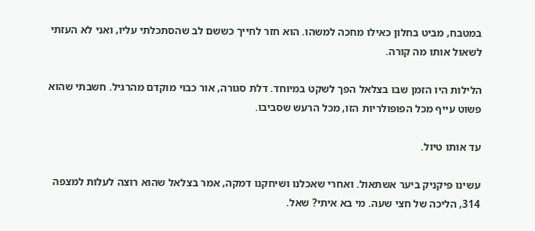במטבח, מביט בחלון כאילו מחכה למשהו. הוא חזר לחייך כששם לב שהסתכלתי עליו, ואני לא העזתי לשאול אותו מה קורה.

הלילות היו הזמן שבו בצלאל הפך לשקט במיוחד. דלת סגורה, אור כבוי מוקדם מהרגיל. חשבתי שהוא פשוט עייף מכל הפופולריות הזו, מכל הרעש שסביבו.

עד אותו טיול.

עשינו פיקניק ביער אשתאול. ואחרי שאכלנו ושיחקנו דמקה, אמר בצלאל שהוא רוצה לעלות למצפה 314, הליכה של חצי שעה. מי בא איתי? שאל.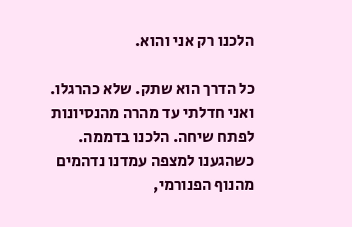הלכנו רק אני והוא.

כל הדרך הוא שתק. שלא כהרגלו. ואני חדלתי עד מהרה מהנסיונות לפתח שיחה. הלכנו בדממה.
כשהגענו למצפה עמדנו נדהמים מהנוף הפנורמי,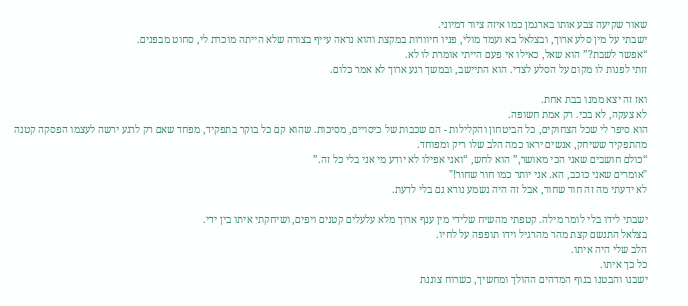שאור שקיעה צבע אותו בארגמן כמו איזה ציור דמיוני.
ישבתי על מין סלע ארוך, ובצלאל בא ועמד מולי, פניו חיוורות במקצת והוא נראה עייף בצורה שלא הייתה מוכרת לי, סחוט מבפנים.
“אפשר לשבת?” הוא שאל, כאילו אי פעם הייתי אומרת לו לא.
זזתי לפנות לו מקום על הסלע לצדי. הוא התיישב, ובמשך רגע ארוך לא אמר כלום.

ואז זה יצא ממנו בבת אחת.
לא צעקה, לא בכי. רק אמת חשופה.
הוא סיפר לי שכל הצחוקים, כל הביטחון והקלילות - הם שכבות של כיסויים, מסיכות. שהוא קם כל בוקר בתפקיד, מפחד שאם רק לרגע ירשה לעצמו הפסקה קטנה מהתפקיד ששיחק, אנשים יראו כמה הלב שלו ריק ומפוחד.
“כולם חושבים שאני הכי מאושר,” הוא לחש, “ואני אפילו לא יודע מי אני בלי כל זה.”
"אומרים שאני כוכב, הא. אני יותר כמו חור שחור!"
לא ידעתי מה זה חור שחור, אבל זה היה נשמע נורא גם בלי לדעת.

ישבתי לידו בלי לומר מילה. קטפתי מהשיח שלידי מין ענף ארוך מלא עלעלים קטנים ויפים, ושיחקתי איתו בין ידי.
בצלאל התנשם קצת מהר מהרגיל וידו תופפה על לחיו.
הלב שלי היה איתו.
כל כך איתו.
ישבנו והבטנו בנוף המדהים ההולך ומחשיך, כשרוח צוננת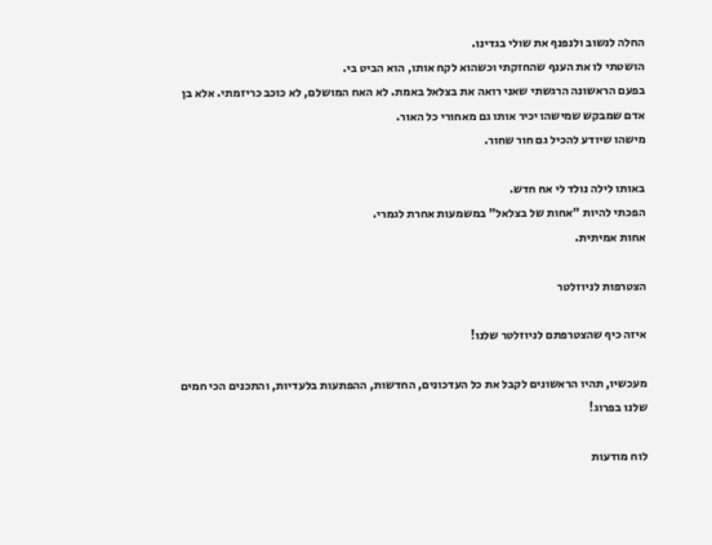החלה לנשוב ולנפנף את שולי בגדינו.
הושטתי לו את הענף שהחזקתי וכשהוא לקח אותו, הוא הביט בי.
בפעם הראשונה הרגשתי שאני רואה את בצלאל באמת. לא האח המושלם, לא כוכב כריזמתי. אלא בן אדם שמבקש שמישהו יכיר אותו גם מאחורי כל האור.
מישהו שיודע להכיל גם חור שחור.

באותו לילה נולד לי אח חדש.
הפכתי להיות "אחות של בצלאל" במשמעות אחרת לגמרי.
אחות אמיתית.

הצטרפות לניוזלטר

איזה כיף שהצטרפתם לניוזלטר שלנו!

מעכשיו, תהיו הראשונים לקבל את כל העדכונים, החדשות, ההפתעות בלעדיות, והתכנים הכי חמים שלנו בפרוג!

לוח מודעות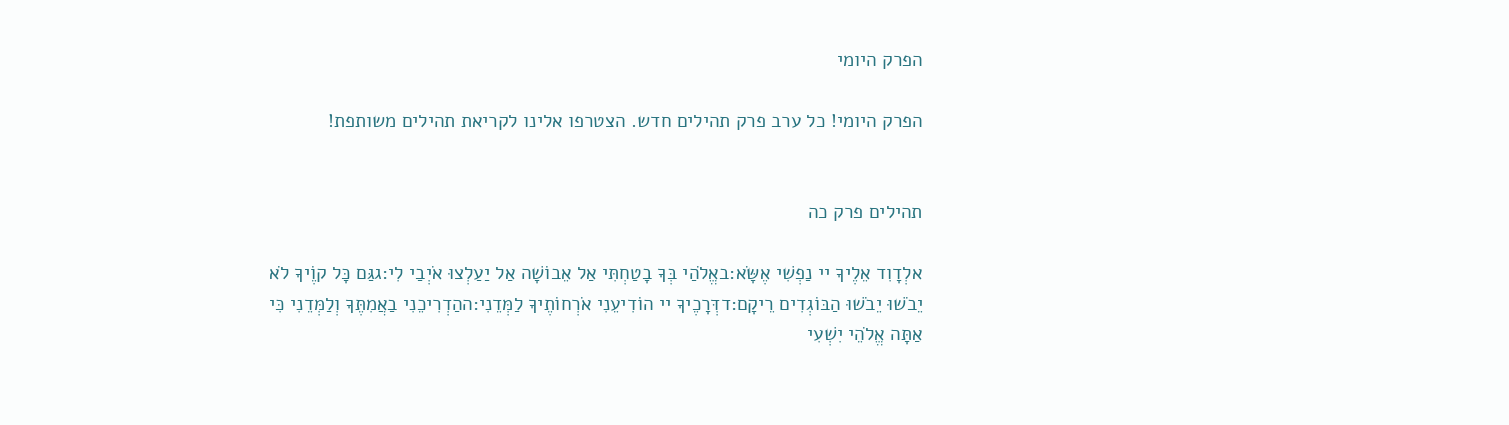הפרק היומי

הפרק היומי! כל ערב פרק תהילים חדש. הצטרפו אלינו לקריאת תהילים משותפת!


תהילים פרק כה

אלְדָוִד אֵלֶיךָ יי נַפְשִׁי אֶשָּׂא:באֱלֹהַי בְּךָ בָטַחְתִּי אַל אֵבוֹשָׁה אַל יַעַלְצוּ אֹיְבַי לִי:גגַּם כָּל קוֶֹיךָ לֹא יֵבֹשׁוּ יֵבֹשׁוּ הַבּוֹגְדִים רֵיקָם:דדְּרָכֶיךָ יי הוֹדִיעֵנִי אֹרְחוֹתֶיךָ לַמְּדֵנִי:ההַדְרִיכֵנִי בַאֲמִתֶּךָ וְלַמְּדֵנִי כִּי אַתָּה אֱלֹהֵי יִשְׁעִי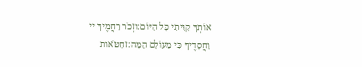אוֹתְךָ קִוִּיתִי כָּל הַיּוֹם:וזְכֹר רַחֲמֶיךָ יי וַחֲסָדֶיךָ כִּי מֵעוֹלָם הֵמָּה:זחַטֹּאות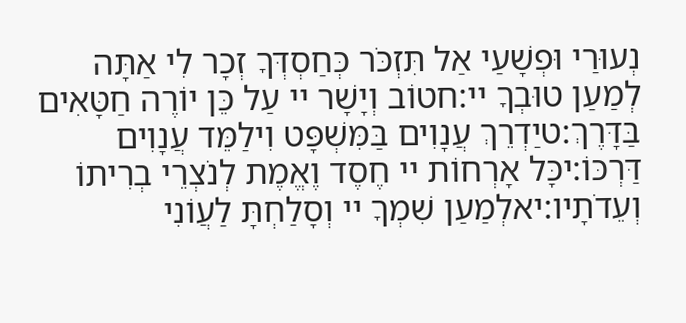נְעוּרַי וּפְשָׁעַי אַל תִּזְכֹּר כְּחַסְדְּךָ זְכָר לִי אַתָּה לְמַעַן טוּבְךָ יי:חטוֹב וְיָשָׁר יי עַל כֵּן יוֹרֶה חַטָּאִים בַּדָּרֶךְ:טיַדְרֵךְ עֲנָוִים בַּמִּשְׁפָּט וִילַמֵּד עֲנָוִים דַּרְכּוֹ:יכָּל אָרְחוֹת יי חֶסֶד וֶאֱמֶת לְנֹצְרֵי בְרִיתוֹ וְעֵדֹתָיו:יאלְמַעַן שִׁמְךָ יי וְסָלַחְתָּ לַעֲוֹנִי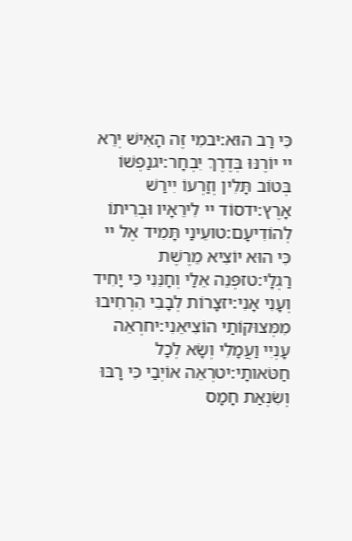כִּי רַב הוּא:יבמִי זֶה הָאִישׁ יְרֵא יי יוֹרֶנּוּ בְּדֶרֶךְ יִבְחָר:יגנַפְשׁוֹ בְּטוֹב תָּלִין וְזַרְעוֹ יִירַשׁ אָרֶץ:ידסוֹד יי לִירֵאָיו וּבְרִיתוֹ לְהוֹדִיעָם:טועֵינַי תָּמִיד אֶל יי כִּי הוּא יוֹצִיא מֵרֶשֶׁת רַגְלָי:טזפְּנֵה אֵלַי וְחָנֵּנִי כִּי יָחִיד וְעָנִי אָנִי:יזצָרוֹת לְבָבִי הִרְחִיבוּ מִמְּצוּקוֹתַי הוֹצִיאֵנִי:יחרְאֵה עָנְיִי וַעֲמָלִי וְשָׂא לְכָל חַטֹּאותָי:יטרְאֵה אוֹיְבַי כִּי רָבּוּ וְשִׂנְאַת חָמָס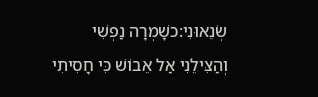שְׂנֵאוּנִי:כשָׁמְרָה נַפְשִׁי וְהַצִּילֵנִי אַל אֵבוֹשׁ כִּי חָסִיתִי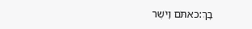בָךְ:כאתֹּם וָיֹשֶׁר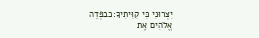יִצְּרוּנִי כִּי קִוִּיתִיךָ:כבפְּדֵה אֱלֹהִים אֶת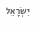יִשְׂרָאֵל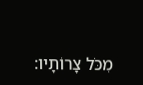מִכֹּל צָרוֹתָיו: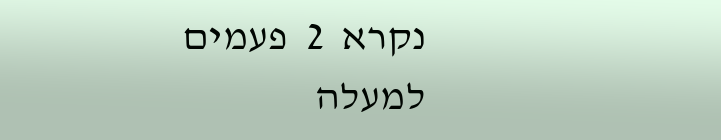נקרא  2  פעמים
למעלה